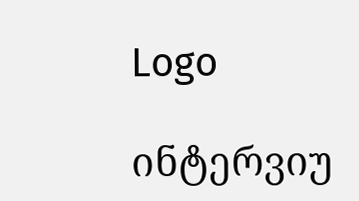Logo

ინტერვიუ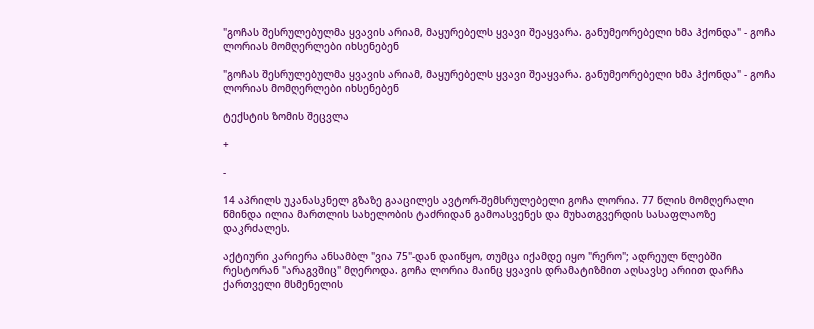"გოჩას შესრულებულმა ყვავის არიამ, მაყურებელს ყვავი შეაყვარა. განუმეორებელი ხმა ჰქონდა" - გოჩა ლორიას მომღერლები იხსენებენ

"გოჩას შესრულებულმა ყვავის არიამ, მაყურებელს ყვავი შეაყვარა. განუმეორებელი ხმა ჰქონდა" - გოჩა ლორიას მომღერლები იხსენებენ

ტექსტის ზომის შეცვლა

+

-

14 აპრილს უკანასკნელ გზაზე გააცილეს ავტორ-შემსრულებელი გოჩა ლორია. 77 წლის მომღერალი წმინდა ილია მართლის სახელობის ტაძრიდან გამოასვენეს და მუხათგვერდის სასაფლაოზე დაკრძალეს.

აქტიური კარიერა ანსამბლ "ვია 75"-დან დაიწყო, თუმცა იქამდე იყო "რერო"; ადრეულ წლებში რესტორან "არაგვშიც" მღეროდა. გოჩა ლორია მაინც ყვავის დრამატიზმით აღსავსე არიით დარჩა ქართველი მსმენელის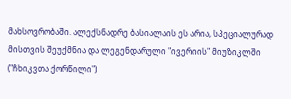მახსოვრობაში. ალექსნადრე ბასიალაის ეს არია, სპეციალურად მისთვის შეუქმნია და ლეგენდარული "ივერიის" მიუზიკლში ("ჩხიკვთა ქორწილი")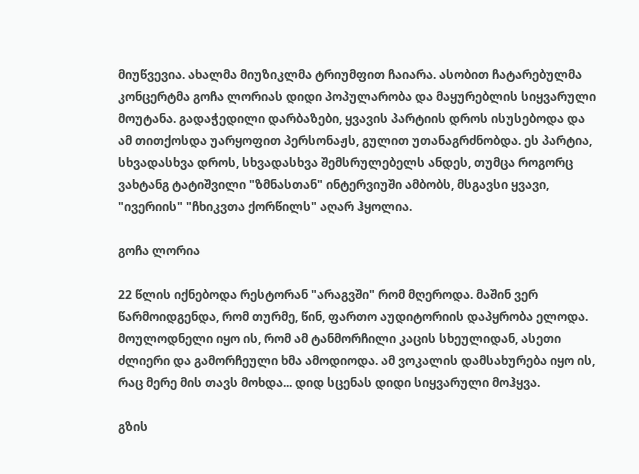მიუწვევია. ახალმა მიუზიკლმა ტრიუმფით ჩაიარა. ასობით ჩატარებულმა კონცერტმა გოჩა ლორიას დიდი პოპულარობა და მაყურებლის სიყვარული მოუტანა. გადაჭედილი დარბაზები, ყვავის პარტიის დროს ისუსებოდა და ამ თითქოსდა უარყოფით პერსონაჟს, გულით უთანაგრძნობდა. ეს პარტია, სხვადასხვა დროს, სხვადასხვა შემსრულებელს ანდეს, თუმცა როგორც ვახტანგ ტატიშვილი "ზმნასთან" ინტერვიუში ამბობს, მსგავსი ყვავი, "ივერიის" "ჩხიკვთა ქორწილს" აღარ ჰყოლია.

გოჩა ლორია

22 წლის იქნებოდა რესტორან "არაგვში" რომ მღეროდა. მაშინ ვერ წარმოიდგენდა, რომ თურმე, წინ, ფართო აუდიტორიის დაპყრობა ელოდა. მოულოდნელი იყო ის, რომ ამ ტანმორჩილი კაცის სხეულიდან, ასეთი ძლიერი და გამორჩეული ხმა ამოდიოდა. ამ ვოკალის დამსახურება იყო ის, რაც მერე მის თავს მოხდა... დიდ სცენას დიდი სიყვარული მოჰყვა.

გზის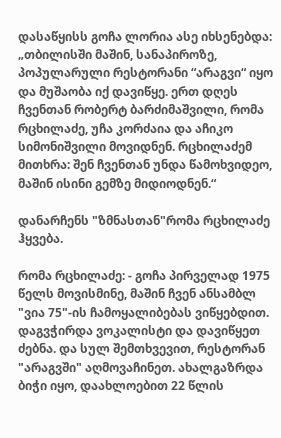დასაწყისს გოჩა ლორია ასე იხსენებდა: „თბილისში მაშინ, სანაპიროზე, პოპულარული რესტორანი “არაგვი“ იყო და მუშაობა იქ დავიწყე. ერთ დღეს ჩვენთან რობერტ ბარძიმაშვილი, რომა რცხილაძე, უჩა კორძაია და აჩიკო სიმონიშვილი მოვიდნენ. რცხილაძემ მითხრა: შენ ჩვენთან უნდა წამოხვიდეო, მაშინ ისინი გემზე მიდიოდნენ.“

დანარჩენს "ზმნასთან"რომა რცხილაძე ჰყვება.

რომა რცხილაძე: - გოჩა პირველად 1975 წელს მოვისმინე, მაშინ ჩვენ ანსამბლ "ვია 75"-ის ჩამოყალიბებას ვიწყებდით. დაგვჭირდა ვოკალისტი და დავიწყეთ ძებნა. და სულ შემთხვევით, რესტორან "არაგვში" აღმოვაჩინეთ. ახალგაზრდა ბიჭი იყო, დაახლოებით 22 წლის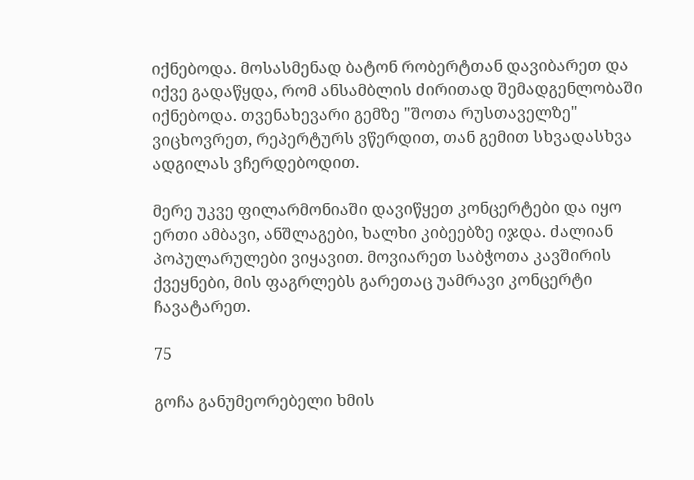იქნებოდა. მოსასმენად ბატონ რობერტთან დავიბარეთ და იქვე გადაწყდა, რომ ანსამბლის ძირითად შემადგენლობაში იქნებოდა. თვენახევარი გემზე "შოთა რუსთაველზე" ვიცხოვრეთ, რეპერტურს ვწერდით, თან გემით სხვადასხვა ადგილას ვჩერდებოდით.

მერე უკვე ფილარმონიაში დავიწყეთ კონცერტები და იყო ერთი ამბავი, ანშლაგები, ხალხი კიბეებზე იჯდა. ძალიან პოპულარულები ვიყავით. მოვიარეთ საბჭოთა კავშირის ქვეყნები, მის ფაგრლებს გარეთაც უამრავი კონცერტი ჩავატარეთ.

75

გოჩა განუმეორებელი ხმის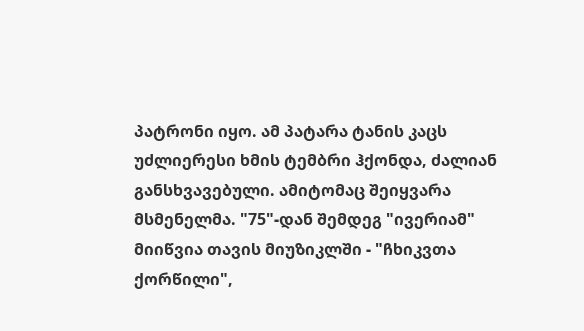პატრონი იყო. ამ პატარა ტანის კაცს უძლიერესი ხმის ტემბრი ჰქონდა, ძალიან განსხვავებული. ამიტომაც შეიყვარა მსმენელმა. "75"-დან შემდეგ "ივერიამ" მიიწვია თავის მიუზიკლში - "ჩხიკვთა ქორწილი",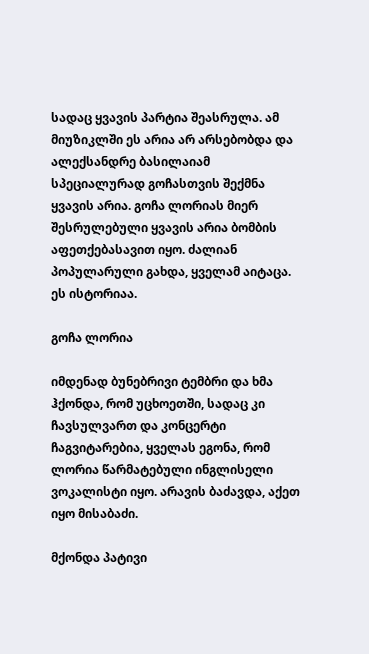სადაც ყვავის პარტია შეასრულა. ამ მიუზიკლში ეს არია არ არსებობდა და ალექსანდრე ბასილაიამ სპეციალურად გოჩასთვის შექმნა ყვავის არია. გოჩა ლორიას მიერ შესრულებული ყვავის არია ბომბის აფეთქებასავით იყო. ძალიან პოპულარული გახდა, ყველამ აიტაცა. ეს ისტორიაა.

გოჩა ლორია

იმდენად ბუნებრივი ტემბრი და ხმა ჰქონდა, რომ უცხოეთში, სადაც კი ჩავსულვართ და კონცერტი ჩაგვიტარებია, ყველას ეგონა, რომ ლორია წარმატებული ინგლისელი ვოკალისტი იყო. არავის ბაძავდა, აქეთ იყო მისაბაძი.

მქონდა პატივი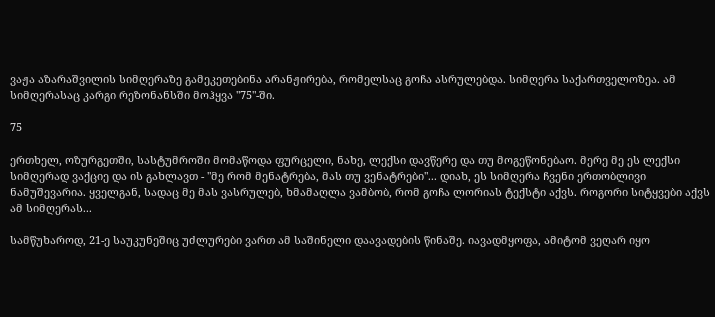ვაჟა აზარაშვილის სიმღერაზე გამეკეთებინა არანჟირება, რომელსაც გოჩა ასრულებდა. სიმღერა საქართველოზეა. ამ სიმღერასაც კარგი რეზონანსში მოჰყვა "75"-ში.

75

ერთხელ, ოზურგეთში, სასტუმროში მომაწოდა ფურცელი, ნახე, ლექსი დავწერე და თუ მოგეწონებაო. მერე მე ეს ლექსი სიმღერად ვაქციე და ის გახლავთ - "მე რომ მენატრება, მას თუ ვენატრები"... დიახ, ეს სიმღერა ჩვენი ერთობლივი ნამუშევარია. ყველგან, სადაც მე მას ვასრულებ, ხმამაღლა ვამბობ, რომ გოჩა ლორიას ტექსტი აქვს. როგორი სიტყვები აქვს ამ სიმღერას...

სამწუხაროდ, 21-ე საუკუნეშიც უძლურები ვართ ამ საშინელი დაავადების წინაშე. იავადმყოფა, ამიტომ ვეღარ იყო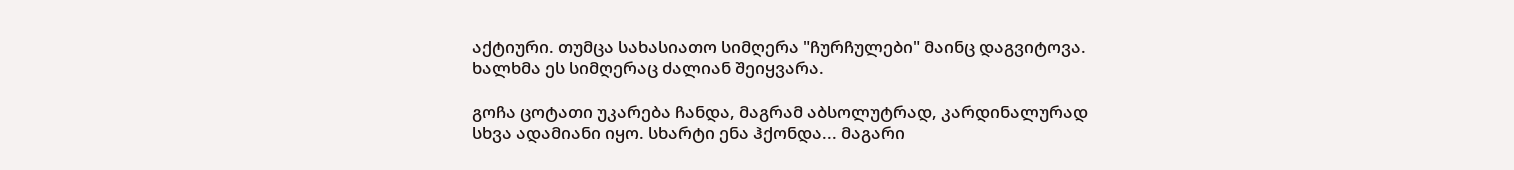აქტიური. თუმცა სახასიათო სიმღერა "ჩურჩულები" მაინც დაგვიტოვა. ხალხმა ეს სიმღერაც ძალიან შეიყვარა.

გოჩა ცოტათი უკარება ჩანდა, მაგრამ აბსოლუტრად, კარდინალურად სხვა ადამიანი იყო. სხარტი ენა ჰქონდა... მაგარი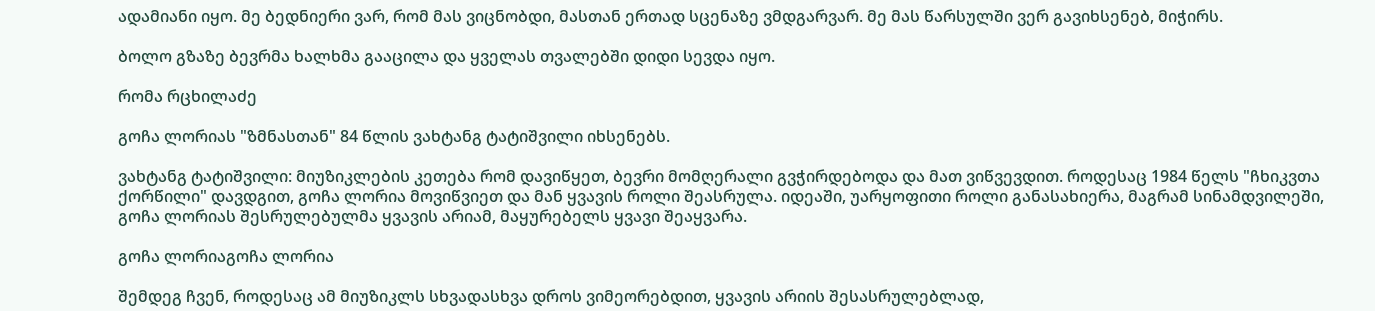ადამიანი იყო. მე ბედნიერი ვარ, რომ მას ვიცნობდი, მასთან ერთად სცენაზე ვმდგარვარ. მე მას წარსულში ვერ გავიხსენებ, მიჭირს.

ბოლო გზაზე ბევრმა ხალხმა გააცილა და ყველას თვალებში დიდი სევდა იყო.

რომა რცხილაძე

გოჩა ლორიას "ზმნასთან" 84 წლის ვახტანგ ტატიშვილი იხსენებს.

ვახტანგ ტატიშვილი: მიუზიკლების კეთება რომ დავიწყეთ, ბევრი მომღერალი გვჭირდებოდა და მათ ვიწვევდით. როდესაც 1984 წელს "ჩხიკვთა ქორწილი" დავდგით, გოჩა ლორია მოვიწვიეთ და მან ყვავის როლი შეასრულა. იდეაში, უარყოფითი როლი განასახიერა, მაგრამ სინამდვილეში, გოჩა ლორიას შესრულებულმა ყვავის არიამ, მაყურებელს ყვავი შეაყვარა.

გოჩა ლორიაგოჩა ლორია

შემდეგ ჩვენ, როდესაც ამ მიუზიკლს სხვადასხვა დროს ვიმეორებდით, ყვავის არიის შესასრულებლად,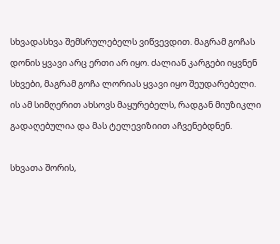სხვადასხვა შემსრულებელს ვიწვევდით. მაგრამ გოჩას დონის ყვავი არც ერთი არ იყო. ძალიან კარგები იყვნენ სხვები, მაგრამ გოჩა ლორიას ყვავი იყო შეუდარებელი. ის ამ სიმღერით ახსოვს მაყურებელს, რადგან მიუზიკლი გადაღებულია და მას ტელევიზიით აჩვენებდნენ.

სხვათა შორის,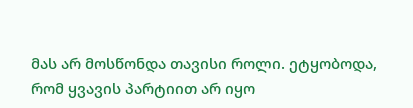მას არ მოსწონდა თავისი როლი. ეტყობოდა, რომ ყვავის პარტიით არ იყო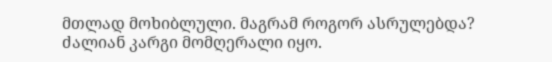მთლად მოხიბლული. მაგრამ როგორ ასრულებდა? ძალიან კარგი მომღერალი იყო.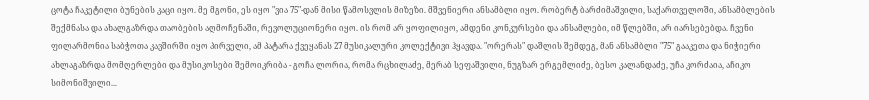ცოტა ჩაკეტილი ბუნების კაცი იყო. მე მგონი, ეს იყო "ვია 75"-დან მისი წამოსვლის მიზეზი. მშვენიერი ანსამბლი იყო. რობერტ ბარძიმაშვილი, საქართველოში, ანსამბლების შექმნასა და ახალგაზრდა თაობების აღმოჩენაში, რევოლუციონერი იყო. ის რომ არ ყოფილიყო, ამდენი კონკურსები და ანსამლები, იმ წლებში, არ იარსებებდა. ჩვენი ფილარმონია საბჭოთა კავშირში იყო პირველი, ამ პატარა ქვეყანას 27 მუსიკალური კოლექტივი ჰყავდა. "ორერას" დაშლის შემდეგ, მან ანსამბლი "75" გააკეთა და ნიჭიერი ახლაგაზრდა მომღერლები და მუსიკოსები შემოიკრიბა - გოჩა ლორია, რომა რცხილაძე, მერაბ სეფაშვილი, ნუგზარ ერგემლიძე, ბესო კალანდაძე, უჩა კორძაია, აჩიკო სიმონიშვილი...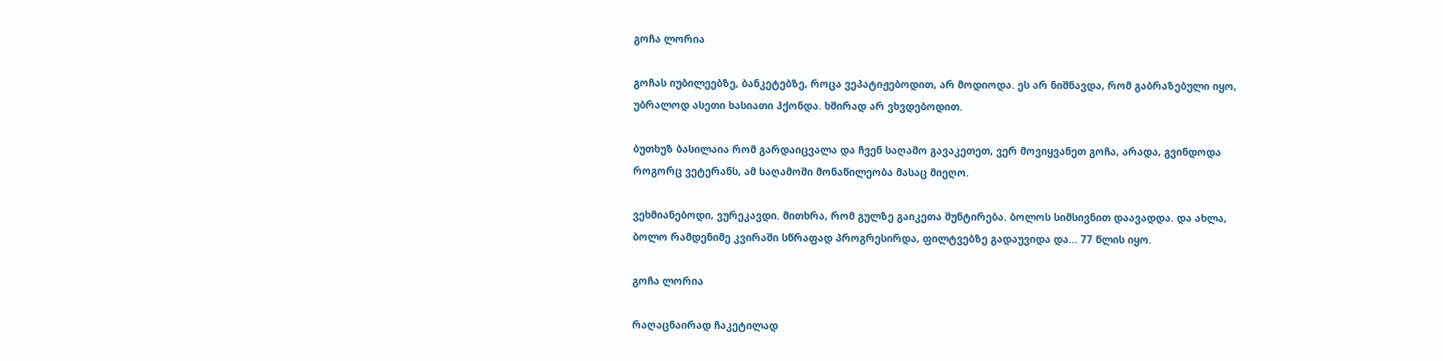გოჩა ლორია

გოჩას იუბილეებზე, ბანკეტებზე, როცა ვეპატიჟებოდით, არ მოდიოდა. ეს არ ნიშნავდა, რომ გაბრაზებული იყო, უბრალოდ ასეთი ხასიათი ჰქონდა. ხშირად არ ვხვდებოდით.

ბუთხუზ ბასილაია რომ გარდაიცვალა და ჩვენ საღამო გავაკეთეთ, ვერ მოვიყვანეთ გოჩა, არადა, გვინდოდა როგორც ვეტერანს, ამ საღამოში მონაწილეობა მასაც მიეღო.

ვეხმიანებოდი, ვურეკავდი. მითხრა, რომ გულზე გაიკეთა შუნტირება. ბოლოს სიმსივნით დაავადდა. და ახლა, ბოლო რამდენიმე კვირაში სწრაფად პროგრესირდა, ფილტვებზე გადაუვიდა და... 77 წლის იყო.

გოჩა ლორია

რაღაცნაირად ჩაკეტილად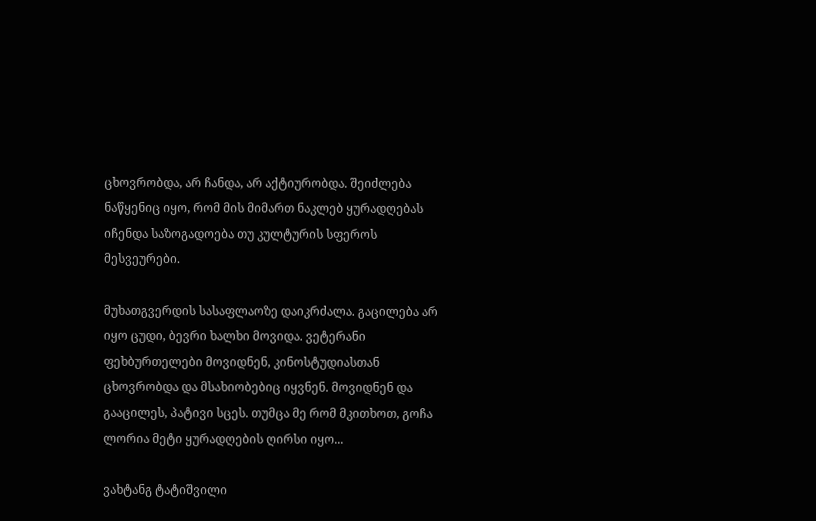ცხოვრობდა, არ ჩანდა, არ აქტიურობდა. შეიძლება ნაწყენიც იყო, რომ მის მიმართ ნაკლებ ყურადღებას იჩენდა საზოგადოება თუ კულტურის სფეროს მესვეურები.

მუხათგვერდის სასაფლაოზე დაიკრძალა. გაცილება არ იყო ცუდი, ბევრი ხალხი მოვიდა. ვეტერანი ფეხბურთელები მოვიდნენ, კინოსტუდიასთან ცხოვრობდა და მსახიობებიც იყვნენ. მოვიდნენ და გააცილეს, პატივი სცეს. თუმცა მე რომ მკითხოთ, გოჩა ლორია მეტი ყურადღების ღირსი იყო...

ვახტანგ ტატიშვილი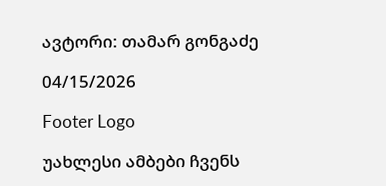ავტორი: თამარ გონგაძე

04/15/2026

Footer Logo

უახლესი ამბები ჩვენს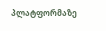პლატფორმაზე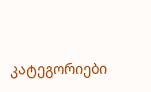კატეგორიები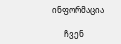ინფორმაცია

      ჩვენ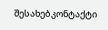შესახებკონტაქტი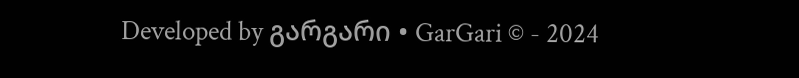Developed by გარგარი • GarGari © - 2024